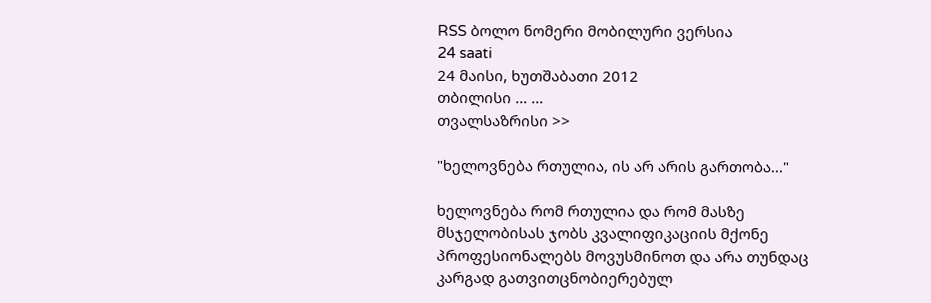RSS ბოლო ნომერი მობილური ვერსია
24 saati
24 მაისი, ხუთშაბათი 2012
თბილისი ... ...
თვალსაზრისი >>

"ხელოვნება რთულია, ის არ არის გართობა..."

ხელოვნება რომ რთულია და რომ მასზე მსჯელობისას ჯობს კვალიფიკაციის მქონე პროფესიონალებს მოვუსმინოთ და არა თუნდაც კარგად გათვითცნობიერებულ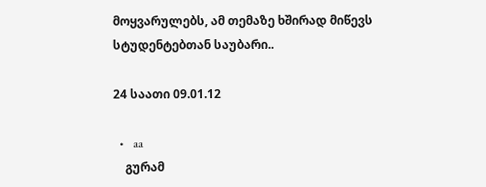მოყვარულებს, ამ თემაზე ხშირად მიწევს სტუდენტებთან საუბარი..

24 საათი 09.01.12

  •   aa
    გურამ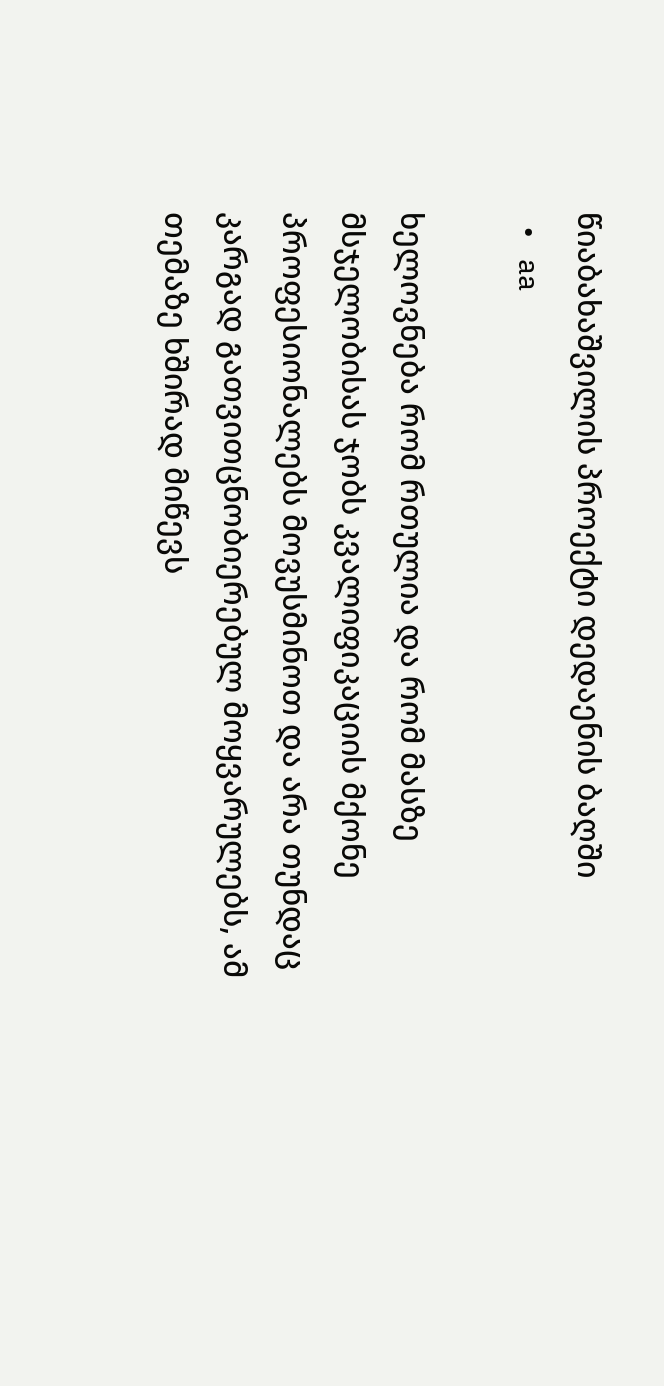წიაბახაშვილის პროექტი დედაენის ბაღში
  •   aa

ხელოვნება რომ რთულია და რომ მასზე მსჯელობისას ჯობს კვალიფიკაციის მქონე პროფესიონალებს მოვუსმინოთ და არა თუნდაც კარგად გათვითცნობიერებულ მოყვარულებს, ამ თემაზე ხშირად მიწევს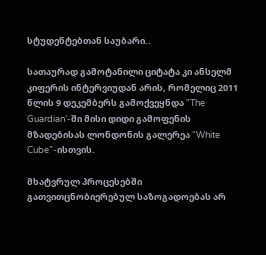სტუდენტებთან საუბარი..

სათაურად გამოტანილი ციტატა კი ანსელმ კიფერის ინტერვიუდან არის, რომელიც 2011 წლის 9 დეკემბერს გამოქვეყნდა "The Guardian’-ში მისი დიდი გამოფენის მზადებისას ლონდონის გალერეა “White Cube"-ისთვის.

მხატვრულ პროცესებში გათვითცნობიერებულ საზოგადოებას არ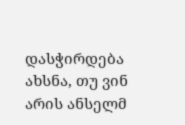დასჭირდება ახსნა, თუ ვინ არის ანსელმ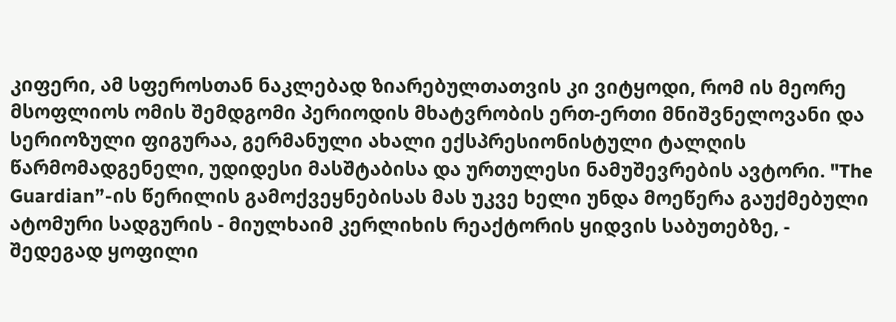კიფერი, ამ სფეროსთან ნაკლებად ზიარებულთათვის კი ვიტყოდი, რომ ის მეორე მსოფლიოს ომის შემდგომი პერიოდის მხატვრობის ერთ-ერთი მნიშვნელოვანი და სერიოზული ფიგურაა, გერმანული ახალი ექსპრესიონისტული ტალღის წარმომადგენელი, უდიდესი მასშტაბისა და ურთულესი ნამუშევრების ავტორი. "The Guardian”-ის წერილის გამოქვეყნებისას მას უკვე ხელი უნდა მოეწერა გაუქმებული ატომური სადგურის - მიულხაიმ კერლიხის რეაქტორის ყიდვის საბუთებზე, - შედეგად ყოფილი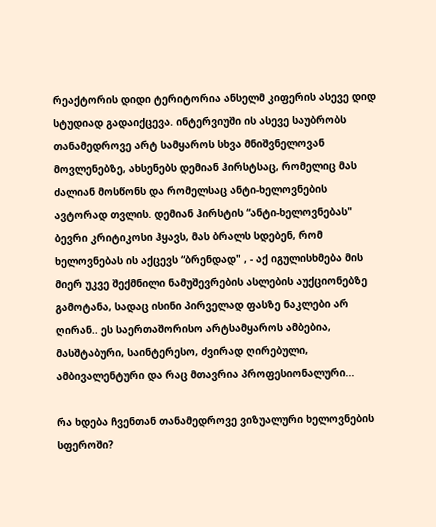რეაქტორის დიდი ტერიტორია ანსელმ კიფერის ასევე დიდ სტუდიად გადაიქცევა. ინტერვიუში ის ასევე საუბრობს თანამედროვე არტ სამყაროს სხვა მნიშვნელოვან მოვლენებზე, ახსენებს დემიან ჰირსტსაც, რომელიც მას ძალიან მოსწონს და რომელსაც ანტი-ხელოვნების ავტორად თვლის. დემიან ჰირსტის “ანტი-ხელოვნებას" ბევრი კრიტიკოსი ჰყავს, მას ბრალს სდებენ, რომ ხელოვნებას ის აქცევს “ბრენდად" , - აქ იგულისხმება მის მიერ უკვე შექმნილი ნამუშევრების ასლების აუქციონებზე გამოტანა, სადაც ისინი პირველად ფასზე ნაკლები არ ღირან.. ეს საერთაშორისო არტსამყაროს ამბებია, მასშტაბური, საინტერესო, ძვირად ღირებული, ამბივალენტური და რაც მთავრია პროფესიონალური...

რა ხდება ჩვენთან თანამედროვე ვიზუალური ხელოვნების სფეროში?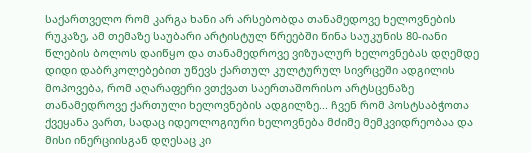საქართველო რომ კარგა ხანი არ არსებობდა თანამედოვე ხელოვნების რუკაზე, ამ თემაზე საუბარი არტისტულ წრეებში წინა საუკუნის 80-იანი წლების ბოლოს დაიწყო და თანამედროვე ვიზუალურ ხელოვნებას დღემდე დიდი დაბრკოლებებით უწევს ქართულ კულტურულ სივრცეში ადგილის მოპოვება, რომ აღარაფერი ვთქვათ საერთაშორისო არტსცენაზე თანამედროვე ქართული ხელოვნების ადგილზე... ჩვენ რომ პოსტსაბჭოთა ქვეყანა ვართ, სადაც იდეოლოგიური ხელოვნება მძიმე მემკვიდრეობაა და მისი ინერციისგან დღესაც კი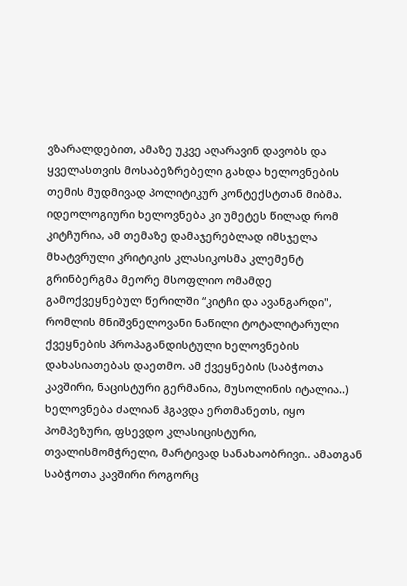ვზარალდებით, ამაზე უკვე აღარავინ დავობს და ყველასთვის მოსაბეზრებელი გახდა ხელოვნების თემის მუდმივად პოლიტიკურ კონტექსტთან მიბმა. იდეოლოგიური ხელოვნება კი უმეტეს წილად რომ კიტჩურია, ამ თემაზე დამაჯერებლად იმსჯელა მხატვრული კრიტიკის კლასიკოსმა კლემენტ გრინბერგმა მეორე მსოფლიო ომამდე გამოქვეყნებულ წერილში “კიტჩი და ავანგარდი", რომლის მნიშვნელოვანი ნაწილი ტოტალიტარული ქვეყნების პროპაგანდისტული ხელოვნების დახასიათებას დაეთმო. ამ ქვეყნების (საბჭოთა კავშირი, ნაცისტური გერმანია, მუსოლინის იტალია..) ხელოვნება ძალიან ჰგავდა ერთმანეთს, იყო პომპეზური, ფსევდო კლასიცისტური, თვალისმომჭრელი, მარტივად სანახაობრივი.. ამათგან საბჭოთა კავშირი როგორც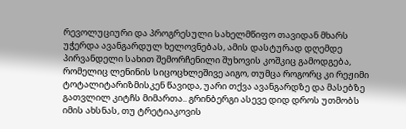რევოლუციური და პროგრესული სახელმწიფო თავიდან მხარს უჭერდა ავანგარდულ ხელოვნებას, ამის დასტურად დღემდე პირვანდელი სახით შემორჩენილი შუხოვის კოშკიც გამოდგება, რომელიც ლენინის სიცოცხლეშივე აიგო, თუმცა როგორც კი რეჟიმი ტოტალიტარიზმისკენ წავიდა, უარი თქვა ავანგარდზე და მასებზე გათვლილ კიტჩს მიმართა.. გრინბერგი ასევე დიდ დროს უთმობს იმის ახსნას, თუ ტრეტიაკოვის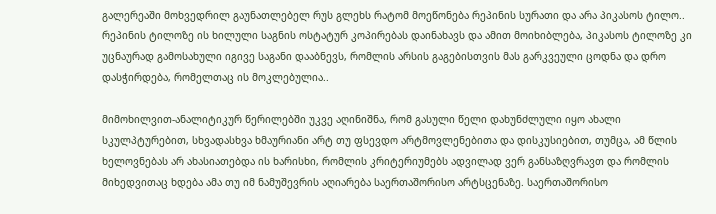გალერეაში მოხვედრილ გაუნათლებელ რუს გლეხს რატომ მოეწონება რეპინის სურათი და არა პიკასოს ტილო.. რეპინის ტილოზე ის ხილული საგნის ოსტატურ კოპირებას დაინახავს და ამით მოიხიბლება, პიკასოს ტილოზე კი უცნაურად გამოსახული იგივე საგანი დააბნევს, რომლის არსის გაგებისთვის მას გარკვეული ცოდნა და დრო დასჭირდება, რომელთაც ის მოკლებულია..

მიმოხილვით-ანალიტიკურ წერილებში უკვე აღინიშნა, რომ გასული წელი დახუნძლული იყო ახალი სკულპტურებით, სხვადასხვა ხმაურიანი არტ თუ ფსევდო არტმოვლენებითა და დისკუსიებით, თუმცა, ამ წლის ხელოვნებას არ ახასიათებდა ის ხარისხი, რომლის კრიტერიუმებს ადვილად ვერ განსაზღვრავთ და რომლის მიხედვითაც ხდება ამა თუ იმ ნამუშევრის აღიარება საერთაშორისო არტსცენაზე. საერთაშორისო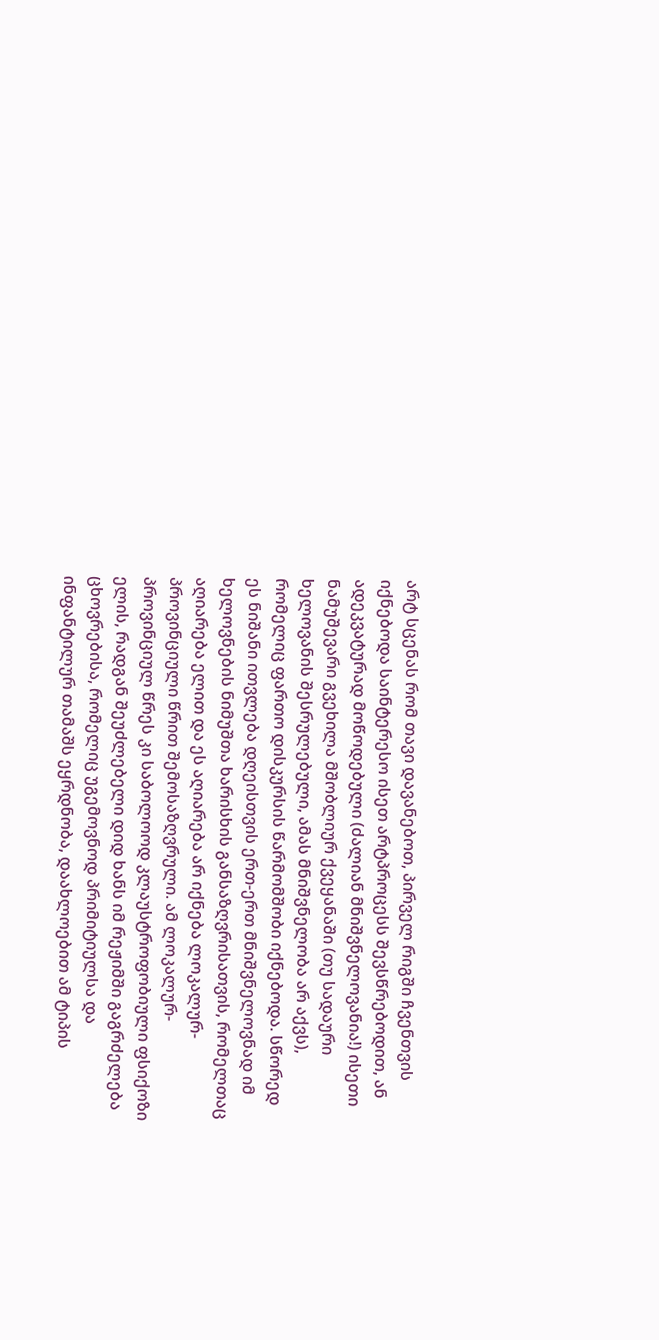არტ სცენას რომ თავი დავანებოთ, პირველ რიგში ჩვენთვის იქნებოდა საინტერესო ისეთ არტპროცესს შევსწრებოდით, ან ადეკვატურად მოწოდებული (ძალიან მნიშვნელოვანია!) ისეთი ნამუშევარი გვეხილა მშობლიურ ქვეყანაში (თუ სადაური ხელოვანის შესრულებული, ამას მნიშვნელობა არ აქვს), რომელიც ფართო დისკურსის წარმომშობი იქნებოდა. სწორედ ეს ნიშანი ითვლება დღეისთვის ერთ-ერთ მნიშვნელოვნად იმ ხელოვნების ნიმუშთა ხარისხის განსაზღვრისათვის, რომელთაც აღიარება ელით და ეს აღიარება არ იქნება ლოკალურ-პროვინციული წრით შემოსაზღვრული. ამ ლოკალურ-პროვინციულ წრეს კი საბოლოოდ კლაუსტროფობიული ფსიქოზი ელის, რადგან შეუძლებელი დიდ ხანს იმ რეჟიმში გაგრძელება ცხოვრებისა, რომელიც უგემოვნოდ პრიმიტიულსა და ინფანტილურ თამაშს ეყრდნობა, დაახლოებით ამ ტიპის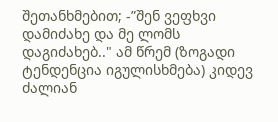შეთანხმებით; -”შენ ვეფხვი დამიძახე და მე ლომს დაგიძახებ.." ამ წრემ (ზოგადი ტენდენცია იგულისხმება) კიდევ ძალიან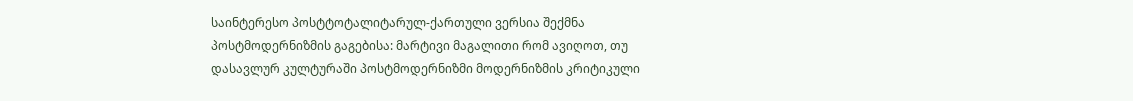საინტერესო პოსტტოტალიტარულ-ქართული ვერსია შექმნა პოსტმოდერნიზმის გაგებისა: მარტივი მაგალითი რომ ავიღოთ, თუ დასავლურ კულტურაში პოსტმოდერნიზმი მოდერნიზმის კრიტიკული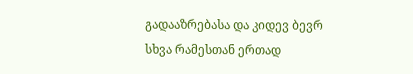გადააზრებასა და კიდევ ბევრ სხვა რამესთან ერთად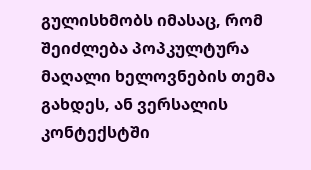გულისხმობს იმასაც, რომ შეიძლება პოპკულტურა მაღალი ხელოვნების თემა გახდეს, ან ვერსალის კონტექსტში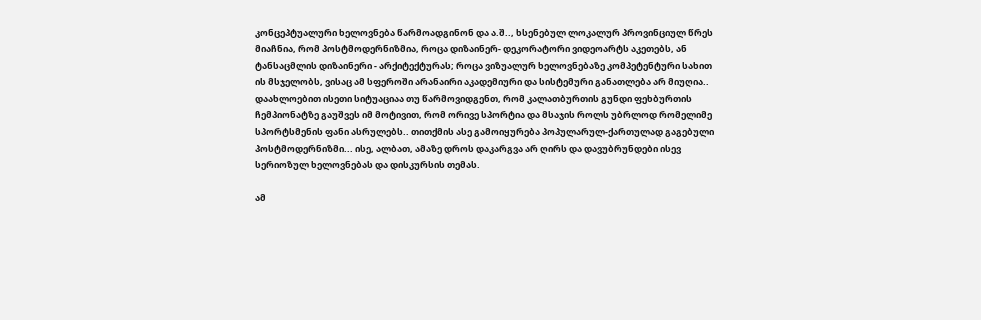კონცეპტუალური ხელოვნება წარმოადგინონ და ა.შ.., ხსენებულ ლოკალურ პროვინციულ წრეს მიაჩნია, რომ პოსტმოდერნიზმია, როცა დიზაინერ- დეკორატორი ვიდეოარტს აკეთებს, ან ტანსაცმლის დიზაინერი - არქიტექტურას; როცა ვიზუალურ ხელოვნებაზე კომპეტენტური სახით ის მსჯელობს, ვისაც ამ სფეროში არანაირი აკადემიური და სისტემური განათლება არ მიუღია.. დაახლოებით ისეთი სიტუაციაა თუ წარმოვიდგენთ, რომ კალათბურთის გუნდი ფეხბურთის ჩემპიონატზე გაუშვეს იმ მოტივით, რომ ორივე სპორტია და მსაჯის როლს უბრლოდ რომელიმე სპორტსმენის ფანი ასრულებს.. თითქმის ასე გამოიყურება პოპულარულ-ქართულად გაგებული პოსტმოდერნიზმი... ისე, ალბათ, ამაზე დროს დაკარგვა არ ღირს და დავუბრუნდები ისევ სერიოზულ ხელოვნებას და დისკურსის თემას.

ამ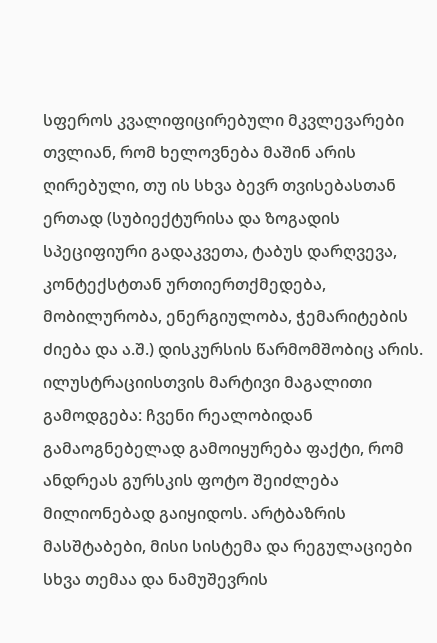სფეროს კვალიფიცირებული მკვლევარები თვლიან, რომ ხელოვნება მაშინ არის ღირებული, თუ ის სხვა ბევრ თვისებასთან ერთად (სუბიექტურისა და ზოგადის სპეციფიური გადაკვეთა, ტაბუს დარღვევა, კონტექსტთან ურთიერთქმედება, მობილურობა, ენერგიულობა, ჭემარიტების ძიება და ა.შ.) დისკურსის წარმომშობიც არის. ილუსტრაციისთვის მარტივი მაგალითი გამოდგება: ჩვენი რეალობიდან გამაოგნებელად გამოიყურება ფაქტი, რომ ანდრეას გურსკის ფოტო შეიძლება მილიონებად გაიყიდოს. არტბაზრის მასშტაბები, მისი სისტემა და რეგულაციები სხვა თემაა და ნამუშევრის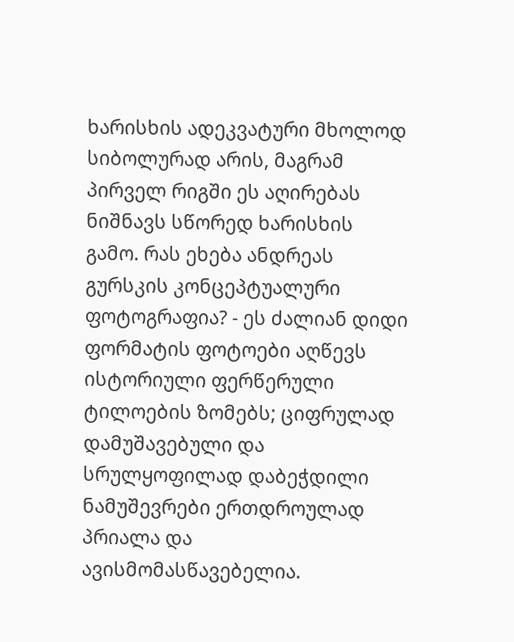ხარისხის ადეკვატური მხოლოდ სიბოლურად არის, მაგრამ პირველ რიგში ეს აღირებას ნიშნავს სწორედ ხარისხის გამო. რას ეხება ანდრეას გურსკის კონცეპტუალური ფოტოგრაფია? - ეს ძალიან დიდი ფორმატის ფოტოები აღწევს ისტორიული ფერწერული ტილოების ზომებს; ციფრულად დამუშავებული და სრულყოფილად დაბეჭდილი ნამუშევრები ერთდროულად პრიალა და ავისმომასწავებელია.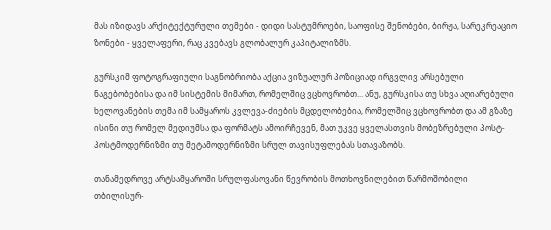მას იზიდავს არქიტექტურული თემები - დიდი სასტუმროები, საოფისე შენობები, ბირჟა, სარეკრეაციო ზონები - ყველაფერი, რაც კვებავს გლობალურ კაპიტალიზმს.

გურსკიმ ფოტოგრაფიული საგნობრიობა აქცია ვიზუალურ პოზიციად ირგვლივ არსებული ნაგებობებისა და იმ სისტემის მიმართ, რომელშიც ვცხოვრობთ... ანუ, გურსკისა თუ სხვა აღიარებული ხელოვანების თემა იმ სამყაროს კვლევა-ძიების მცდელობებია, რომელშიც ვცხოვრობთ და ამ გზაზე ისინი თუ რომელ მედიუმსა და ფორმატს ამოირჩევენ, მათ უკვე ყველასთვის მობეზრებული პოსტ- პოსტმოდერნიზმი თუ მეტამოდერნიზმი სრულ თავისუფლებას სთავაზობს.

თანამედროვე არტსამყაროში სრულფასოვანი წევრობის მოთხოვნილებით წარმოშობილი თბილისურ-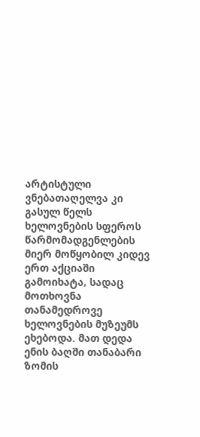არტისტული ვნებათაღელვა კი გასულ წელს ხელოვნების სფეროს წარმომადგენლების მიერ მოწყობილ კიდევ ერთ აქციაში გამოიხატა, სადაც მოთხოვნა თანამედროვე ხელოვნების მუზეუმს ეხებოდა. მათ დედა ენის ბაღში თანაბარი ზომის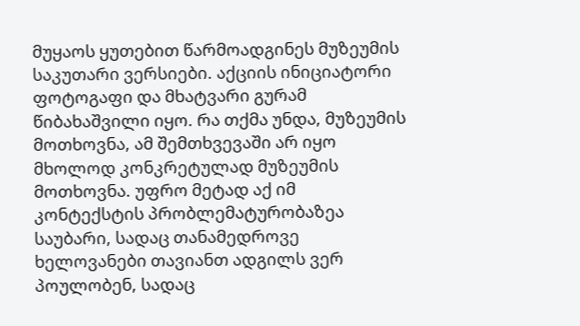მუყაოს ყუთებით წარმოადგინეს მუზეუმის საკუთარი ვერსიები. აქციის ინიციატორი ფოტოგაფი და მხატვარი გურამ წიბახაშვილი იყო. რა თქმა უნდა, მუზეუმის მოთხოვნა, ამ შემთხვევაში არ იყო მხოლოდ კონკრეტულად მუზეუმის მოთხოვნა. უფრო მეტად აქ იმ კონტექსტის პრობლემატურობაზეა საუბარი, სადაც თანამედროვე ხელოვანები თავიანთ ადგილს ვერ პოულობენ, სადაც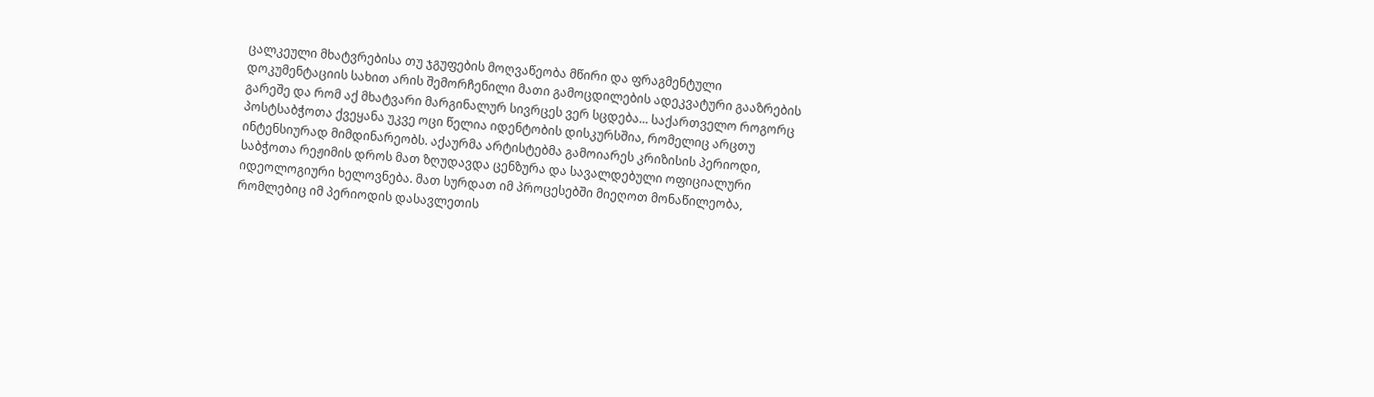ცალკეული მხატვრებისა თუ ჯგუფების მოღვაწეობა მწირი და ფრაგმენტული დოკუმენტაციის სახით არის შემორჩენილი მათი გამოცდილების ადეკვატური გააზრების გარეშე და რომ აქ მხატვარი მარგინალურ სივრცეს ვერ სცდება... საქართველო როგორც პოსტსაბჭოთა ქვეყანა უკვე ოცი წელია იდენტობის დისკურსშია, რომელიც არცთუ ინტენსიურად მიმდინარეობს. აქაურმა არტისტებმა გამოიარეს კრიზისის პერიოდი, საბჭოთა რეჟიმის დროს მათ ზღუდავდა ცენზურა და სავალდებული ოფიციალური იდეოლოგიური ხელოვნება. მათ სურდათ იმ პროცესებში მიეღოთ მონაწილეობა, რომლებიც იმ პერიოდის დასავლეთის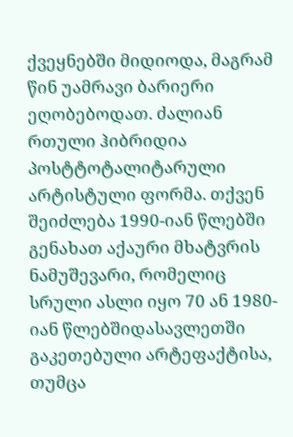ქვეყნებში მიდიოდა, მაგრამ წინ უამრავი ბარიერი ეღობებოდათ. ძალიან რთული ჰიბრიდია პოსტტოტალიტარული არტისტული ფორმა. თქვენ შეიძლება 1990-იან წლებში გენახათ აქაური მხატვრის ნამუშევარი, რომელიც სრული ასლი იყო 70 ან 1980-იან წლებშიდასავლეთში გაკეთებული არტეფაქტისა, თუმცა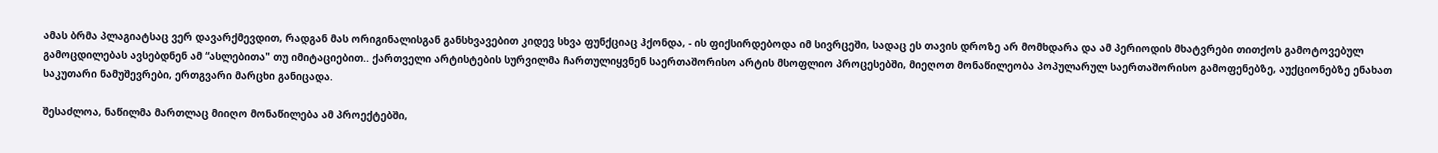ამას ბრმა პლაგიატსაც ვერ დავარქმევდით, რადგან მას ორიგინალისგან განსხვავებით კიდევ სხვა ფუნქციაც ჰქონდა, - ის ფიქსირდებოდა იმ სივრცეში, სადაც ეს თავის დროზე არ მომხდარა და ამ პერიოდის მხატვრები თითქოს გამოტოვებულ გამოცდილებას ავსებდნენ ამ “ასლებითა" თუ იმიტაციებით.. ქართველი არტისტების სურვილმა ჩართულიყვნენ საერთაშორისო არტის მსოფლიო პროცესებში, მიეღოთ მონაწილეობა პოპულარულ საერთაშორისო გამოფენებზე, აუქციონებზე ენახათ საკუთარი ნამუშევრები, ერთგვარი მარცხი განიცადა.

შესაძლოა, ნაწილმა მართლაც მიიღო მონაწილება ამ პროექტებში,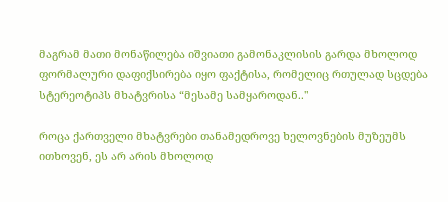მაგრამ მათი მონაწილება იშვიათი გამონაკლისის გარდა მხოლოდ ფორმალური დაფიქსირება იყო ფაქტისა, რომელიც რთულად სცდება სტერეოტიპს მხატვრისა “მესამე სამყაროდან.."

როცა ქართველი მხატვრები თანამედროვე ხელოვნების მუზეუმს ითხოვენ, ეს არ არის მხოლოდ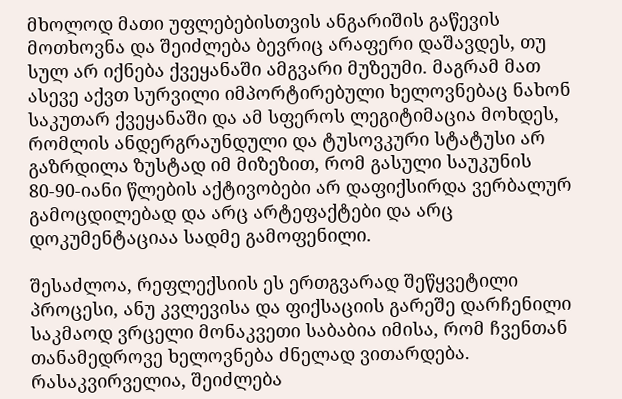მხოლოდ მათი უფლებებისთვის ანგარიშის გაწევის მოთხოვნა და შეიძლება ბევრიც არაფერი დაშავდეს, თუ სულ არ იქნება ქვეყანაში ამგვარი მუზეუმი. მაგრამ მათ ასევე აქვთ სურვილი იმპორტირებული ხელოვნებაც ნახონ საკუთარ ქვეყანაში და ამ სფეროს ლეგიტიმაცია მოხდეს, რომლის ანდერგრაუნდული და ტუსოვკური სტატუსი არ გაზრდილა ზუსტად იმ მიზეზით, რომ გასული საუკუნის 80-90-იანი წლების აქტივობები არ დაფიქსირდა ვერბალურ გამოცდილებად და არც არტეფაქტები და არც დოკუმენტაციაა სადმე გამოფენილი.

შესაძლოა, რეფლექსიის ეს ერთგვარად შეწყვეტილი პროცესი, ანუ კვლევისა და ფიქსაციის გარეშე დარჩენილი საკმაოდ ვრცელი მონაკვეთი საბაბია იმისა, რომ ჩვენთან თანამედროვე ხელოვნება ძნელად ვითარდება. რასაკვირველია, შეიძლება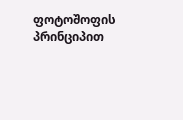ფოტოშოფის პრინციპით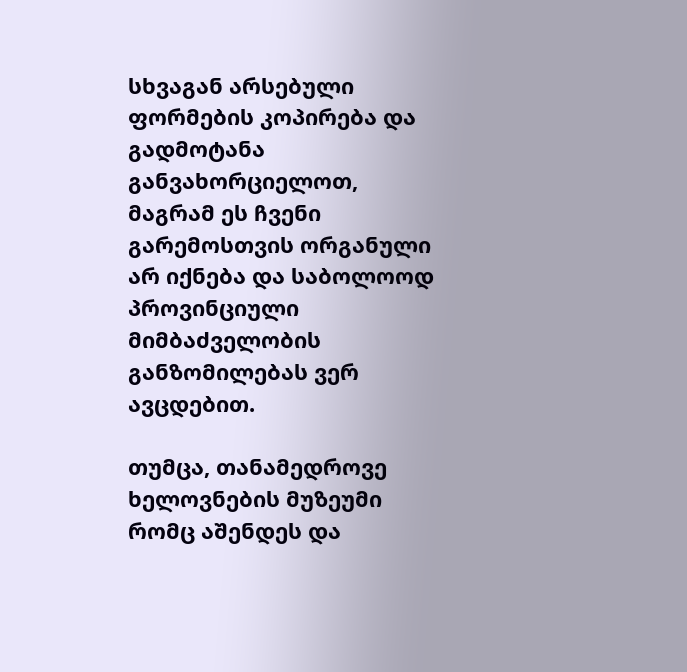სხვაგან არსებული ფორმების კოპირება და გადმოტანა განვახორციელოთ, მაგრამ ეს ჩვენი გარემოსთვის ორგანული არ იქნება და საბოლოოდ პროვინციული მიმბაძველობის განზომილებას ვერ ავცდებით.

თუმცა, თანამედროვე ხელოვნების მუზეუმი რომც აშენდეს და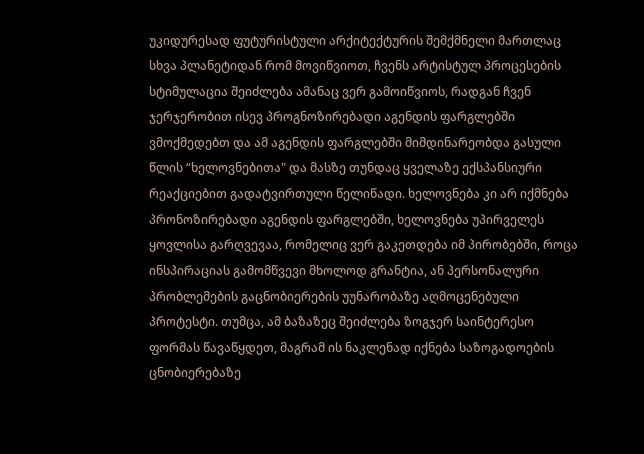უკიდურესად ფუტურისტული არქიტექტურის შემქმნელი მართლაც სხვა პლანეტიდან რომ მოვიწვიოთ, ჩვენს არტისტულ პროცესების სტიმულაცია შეიძლება ამანაც ვერ გამოიწვიოს, რადგან ჩვენ ჯერჯერობით ისევ პროგნოზირებადი აგენდის ფარგლებში ვმოქმედებთ და ამ აგენდის ფარგლებში მიმდინარეობდა გასული წლის “ხელოვნებითა" და მასზე თუნდაც ყველაზე ექსპანსიური რეაქციებით გადატვირთული წელიწადი. ხელოვნება კი არ იქმნება პრონოზირებადი აგენდის ფარგლებში, ხელოვნება უპირველეს ყოვლისა გარღვევაა, რომელიც ვერ გაკეთდება იმ პირობებში, როცა ინსპირაციას გამომწვევი მხოლოდ გრანტია, ან პერსონალური პრობლემების გაცნობიერების უუნარობაზე აღმოცენებული პროტესტი. თუმცა, ამ ბაზაზეც შეიძლება ზოგჯერ საინტერესო ფორმას წავაწყდეთ, მაგრამ ის ნაკლენად იქნება საზოგადოების ცნობიერებაზე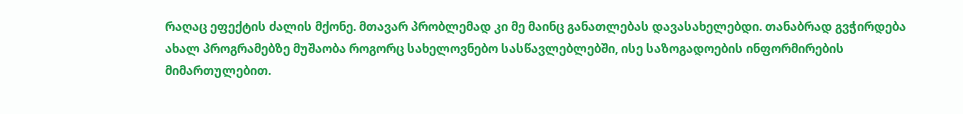რაღაც ეფექტის ძალის მქონე. მთავარ პრობლემად კი მე მაინც განათლებას დავასახელებდი. თანაბრად გვჭირდება ახალ პროგრამებზე მუშაობა როგორც სახელოვნებო სასწავლებლებში, ისე საზოგადოების ინფორმირების მიმართულებით.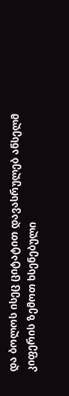და ბოლოს ისეც ციტატით დავასრულებ ანსელმ კიფერის ზემოთ ხსენებული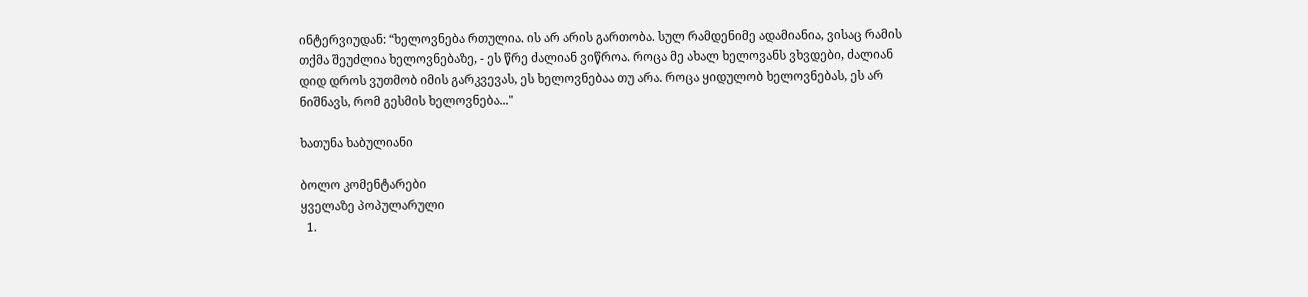ინტერვიუდან: “ხელოვნება რთულია. ის არ არის გართობა. სულ რამდენიმე ადამიანია, ვისაც რამის თქმა შეუძლია ხელოვნებაზე, - ეს წრე ძალიან ვიწროა. როცა მე ახალ ხელოვანს ვხვდები, ძალიან დიდ დროს ვუთმობ იმის გარკვევას, ეს ხელოვნებაა თუ არა. როცა ყიდულობ ხელოვნებას, ეს არ ნიშნავს, რომ გესმის ხელოვნება..."

ხათუნა ხაბულიანი

ბოლო კომენტარები
ყველაზე პოპულარული
  1.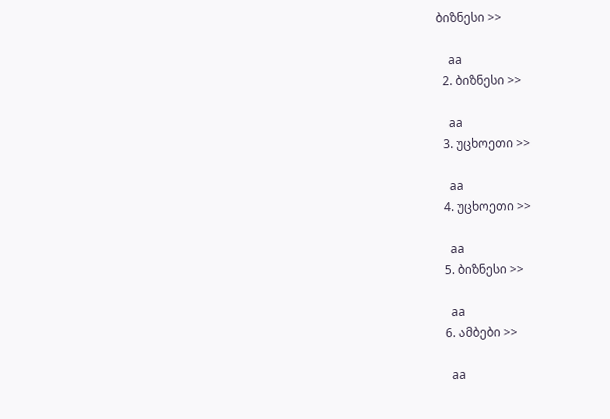ბიზნესი >>

    aa
  2. ბიზნესი >>

    aa
  3. უცხოეთი >>

    aa
  4. უცხოეთი >>

    aa
  5. ბიზნესი >>

    aa
  6. ამბები >>

    aa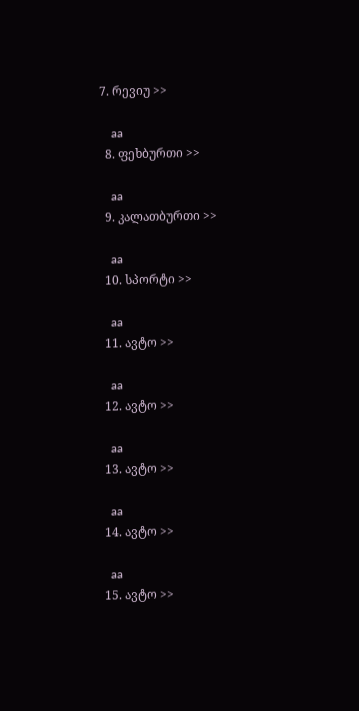7. რევიუ >>

    aa
  8. ფეხბურთი >>

    aa
  9. კალათბურთი >>

    aa
  10. სპორტი >>

    aa
  11. ავტო >>

    aa
  12. ავტო >>

    aa
  13. ავტო >>

    aa
  14. ავტო >>

    aa
  15. ავტო >>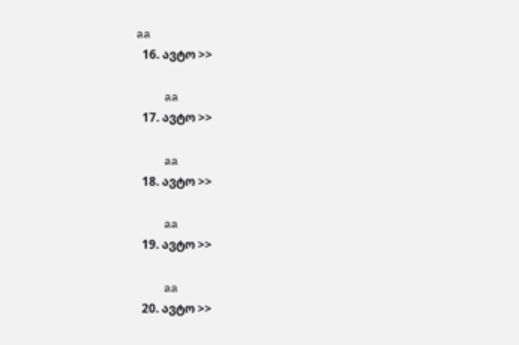aa
  16. ავტო >>

    aa
  17. ავტო >>

    aa
  18. ავტო >>

    aa
  19. ავტო >>

    aa
  20. ავტო >>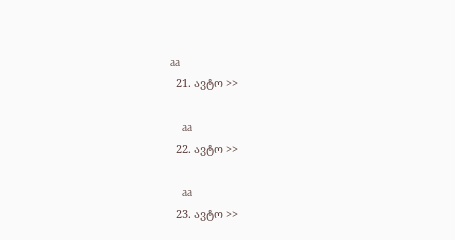aa
  21. ავტო >>

    aa
  22. ავტო >>

    aa
  23. ავტო >>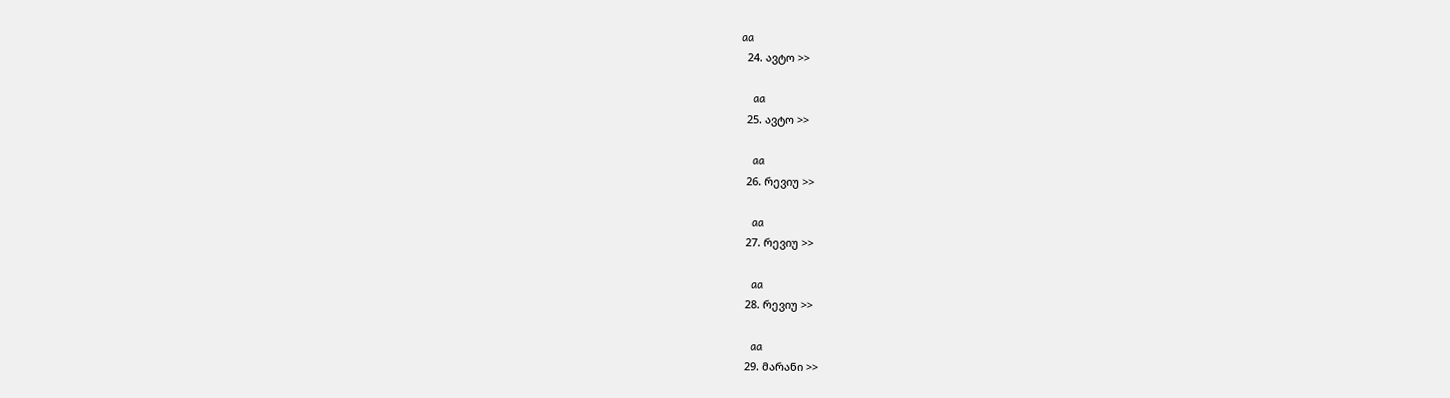aa
  24. ავტო >>

    aa
  25. ავტო >>

    aa
  26. რევიუ >>

    aa
  27. რევიუ >>

    aa
  28. რევიუ >>

    aa
  29. მარანი >>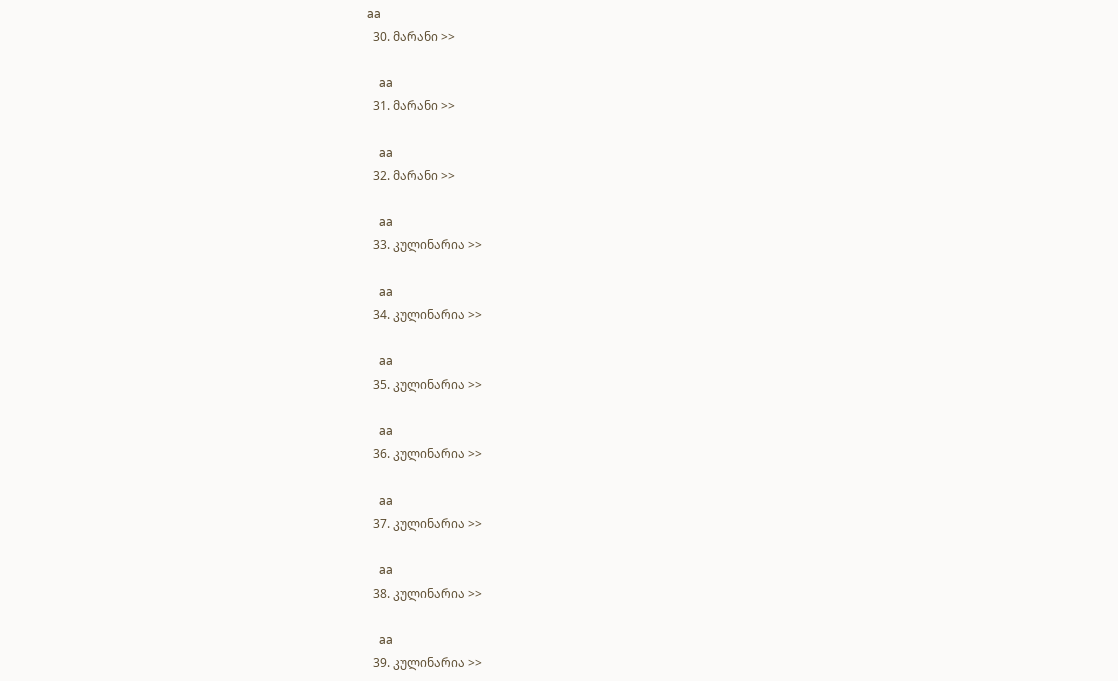aa
  30. მარანი >>

    aa
  31. მარანი >>

    aa
  32. მარანი >>

    aa
  33. კულინარია >>

    aa
  34. კულინარია >>

    aa
  35. კულინარია >>

    aa
  36. კულინარია >>

    aa
  37. კულინარია >>

    aa
  38. კულინარია >>

    aa
  39. კულინარია >>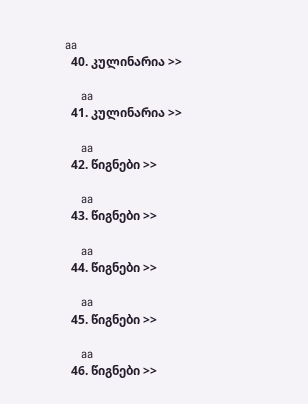aa
  40. კულინარია >>

    aa
  41. კულინარია >>

    aa
  42. წიგნები >>

    aa
  43. წიგნები >>

    aa
  44. წიგნები >>

    aa
  45. წიგნები >>

    aa
  46. წიგნები >>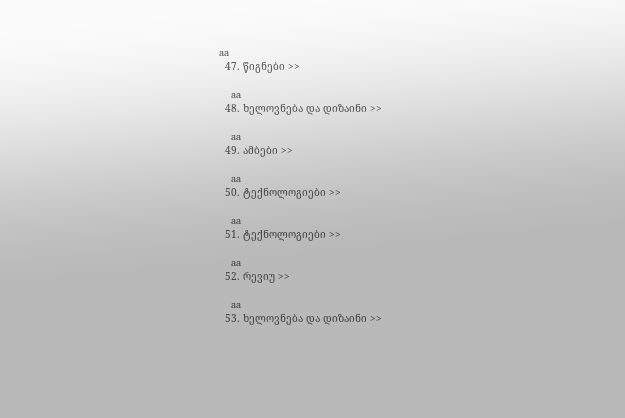aa
  47. წიგნები >>

    aa
  48. ხელოვნება და დიზაინი >>

    aa
  49. ამბები >>

    aa
  50. ტექნოლოგიები >>

    aa
  51. ტექნოლოგიები >>

    aa
  52. რევიუ >>

    aa
  53. ხელოვნება და დიზაინი >>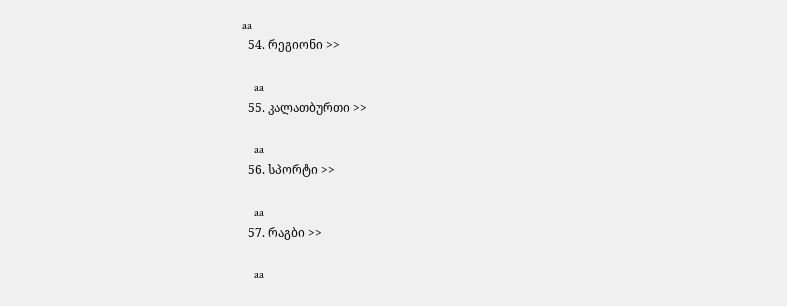aa
  54. რეგიონი >>

    aa
  55. კალათბურთი >>

    aa
  56. სპორტი >>

    aa
  57. რაგბი >>

    aa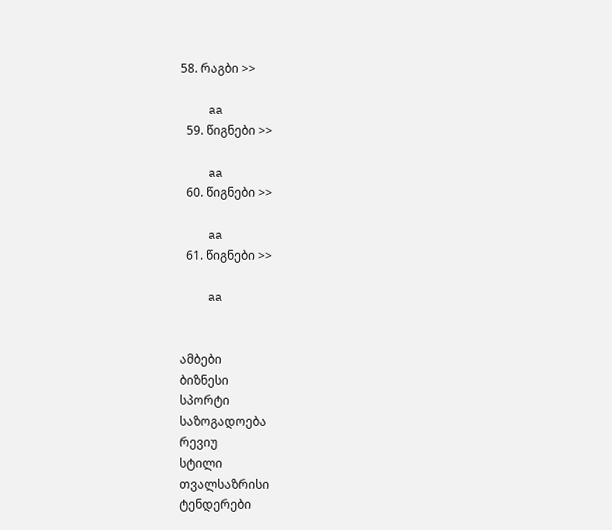58. რაგბი >>

    aa
  59. წიგნები >>

    aa
  60. წიგნები >>

    aa
  61. წიგნები >>

    aa


ამბები
ბიზნესი
სპორტი
საზოგადოება
რევიუ
სტილი
თვალსაზრისი
ტენდერები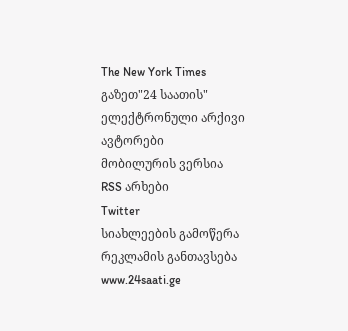The New York Times
გაზეთ"24 საათის"
ელექტრონული არქივი
ავტორები
მობილურის ვერსია
RSS არხები
Twitter
სიახლეების გამოწერა
რეკლამის განთავსება
www.24saati.ge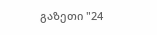გაზეთი "24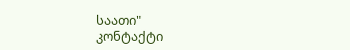საათი"
კონტაქტი